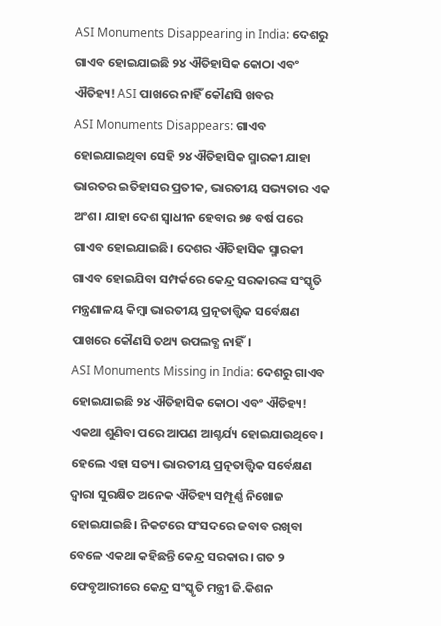ASI Monuments Disappearing in India: ଦେଶରୁ ଗାଏବ ହୋଇଯାଇଛି ୨୪ ଐତିହାସିକ କୋଠା ଏବଂ ଐତିହ୍ୟ! ASI ପାଖରେ ନାହିଁ କୌଣସି ଖବର
ASI Monuments Disappears: ଗାଏବ ହୋଇଯାଇଥିବା ସେହି ୨୪ ଐତିହାସିକ ସ୍ମାରକୀ ଯାହା ଭାରତର ଇତିହାସର ପ୍ରତୀକ, ଭାରତୀୟ ସଭ୍ୟତାର ଏକ ଅଂଶ। ଯାହା ଦେଶ ସ୍ୱାଧୀନ ହେବାର ୭୫ ବର୍ଷ ପରେ ଗାଏବ ହୋଇଯାଇଛି। ଦେଶର ଐତିହାସିକ ସ୍ମାରକୀ ଗାଏବ ହୋଇଯିବା ସମ୍ପର୍କରେ କେନ୍ଦ୍ର ସରକାରଙ୍କ ସଂସ୍କୃତି ମନ୍ତ୍ରଣାଳୟ କିମ୍ବା ଭାରତୀୟ ପ୍ରତ୍ନତାତ୍ତ୍ୱିକ ସର୍ବେକ୍ଷଣ ପାଖରେ କୌଣସି ତଥ୍ୟ ଉପଲବ୍ଧ ନାହିଁ।
ASI Monuments Missing in India: ଦେଶରୁ ଗାଏବ ହୋଇଯାଇଛି ୨୪ ଐତିହାସିକ କୋଠା ଏବଂ ଐତିହ୍ୟ! ଏକଥା ଶୁଣିବା ପରେ ଆପଣ ଆଶ୍ଚର୍ଯ୍ୟ ହୋଇଯାଉଥିବେ। ହେଲେ ଏହା ସତ୍ୟ। ଭାରତୀୟ ପ୍ରତ୍ନତାତ୍ତ୍ୱିକ ସର୍ବେକ୍ଷଣ ଦ୍ୱାରା ସୁରକ୍ଷିତ ଅନେକ ଐତିହ୍ୟ ସମ୍ପୂର୍ଣ୍ଣ ନିଖୋଜ ହୋଇଯାଇଛି। ନିକଟରେ ସଂସଦରେ ଜବାବ ରଖିବା ବେଳେ ଏକଥା କହିଛନ୍ତି କେନ୍ଦ୍ର ସରକାର। ଗତ ୨ ଫେବୃଆରୀରେ କେନ୍ଦ୍ର ସଂସ୍କୃତି ମନ୍ତ୍ରୀ ଜି.କିଶନ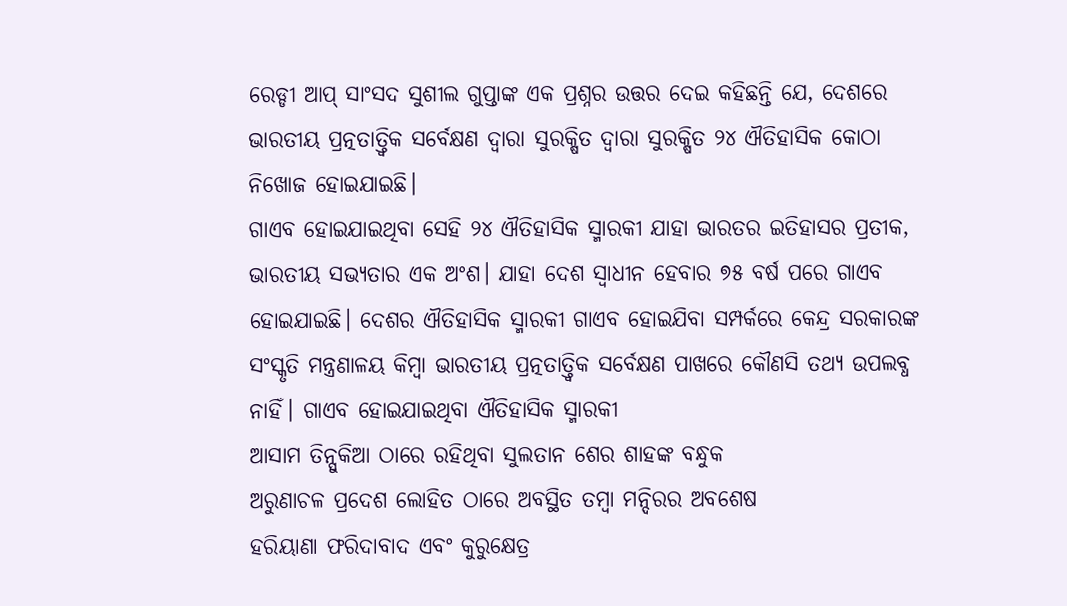ରେଡ୍ଡୀ ଆପ୍ ସାଂସଦ ସୁଶୀଲ ଗୁପ୍ତାଙ୍କ ଏକ ପ୍ରଶ୍ନର ଉତ୍ତର ଦେଇ କହିଛନ୍ତି ଯେ, ଦେଶରେ ଭାରତୀୟ ପ୍ରତ୍ନତାତ୍ତ୍ୱିକ ସର୍ବେକ୍ଷଣ ଦ୍ୱାରା ସୁରକ୍ଷିତ ଦ୍ୱାରା ସୁରକ୍ଷିତ ୨୪ ଐତିହାସିକ କୋଠା ନିଖୋଜ ହୋଇଯାଇଛି।
ଗାଏବ ହୋଇଯାଇଥିବା ସେହି ୨୪ ଐତିହାସିକ ସ୍ମାରକୀ ଯାହା ଭାରତର ଇତିହାସର ପ୍ରତୀକ, ଭାରତୀୟ ସଭ୍ୟତାର ଏକ ଅଂଶ। ଯାହା ଦେଶ ସ୍ୱାଧୀନ ହେବାର ୭୫ ବର୍ଷ ପରେ ଗାଏବ ହୋଇଯାଇଛି। ଦେଶର ଐତିହାସିକ ସ୍ମାରକୀ ଗାଏବ ହୋଇଯିବା ସମ୍ପର୍କରେ କେନ୍ଦ୍ର ସରକାରଙ୍କ ସଂସ୍କୃତି ମନ୍ତ୍ରଣାଳୟ କିମ୍ବା ଭାରତୀୟ ପ୍ରତ୍ନତାତ୍ତ୍ୱିକ ସର୍ବେକ୍ଷଣ ପାଖରେ କୌଣସି ତଥ୍ୟ ଉପଲବ୍ଧ ନାହିଁ। ଗାଏବ ହୋଇଯାଇଥିବା ଐତିହାସିକ ସ୍ମାରକୀ
ଆସାମ ତିନ୍ସୁକିଆ ଠାରେ ରହିଥିବା ସୁଲତାନ ଶେର ଶାହଙ୍କ ବନ୍ଧୁକ
ଅରୁଣାଚଳ ପ୍ରଦେଶ ଲୋହିତ ଠାରେ ଅବସ୍ଥିତ ତମ୍ବା ମନ୍ଦିରର ଅବଶେଷ
ହରିୟାଣା ଫରିଦାବାଦ ଏବଂ କୁରୁକ୍ଷେତ୍ର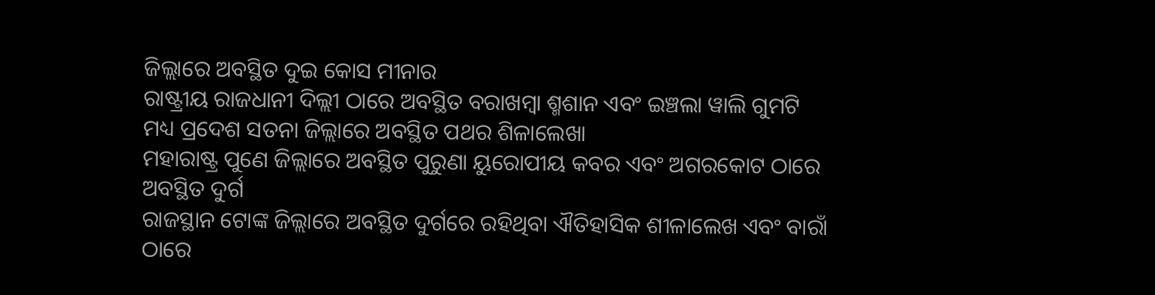ଜିଲ୍ଲାରେ ଅବସ୍ଥିତ ଦୁଇ କୋସ ମୀନାର
ରାଷ୍ଟ୍ରୀୟ ରାଜଧାନୀ ଦିଲ୍ଲୀ ଠାରେ ଅବସ୍ଥିତ ବରାଖମ୍ବା ଶ୍ମଶାନ ଏବଂ ଇଞ୍ଚଲା ୱାଲି ଗୁମଟି
ମଧ୍ୟ ପ୍ରଦେଶ ସତନା ଜିଲ୍ଲାରେ ଅବସ୍ଥିତ ପଥର ଶିଳାଲେଖା
ମହାରାଷ୍ଟ୍ର ପୁଣେ ଜିଲ୍ଲାରେ ଅବସ୍ଥିତ ପୁରୁଣା ୟୁରୋପୀୟ କବର ଏବଂ ଅଗରକୋଟ ଠାରେ ଅବସ୍ଥିତ ଦୁର୍ଗ
ରାଜସ୍ଥାନ ଟୋଙ୍କ ଜିଲ୍ଲାରେ ଅବସ୍ଥିତ ଦୁର୍ଗରେ ରହିଥିବା ଐତିହାସିକ ଶୀଳାଲେଖ ଏବଂ ବାରାଁ ଠାରେ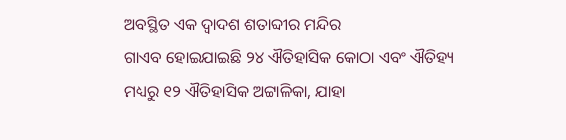ଅବସ୍ଥିତ ଏକ ଦ୍ୱାଦଶ ଶତାବ୍ଦୀର ମନ୍ଦିର
ଗାଏବ ହୋଇଯାଇଛି ୨୪ ଐତିହାସିକ କୋଠା ଏବଂ ଐତିହ୍ୟ ମଧ୍ୟରୁ ୧୨ ଐତିହାସିକ ଅଟ୍ଟାଳିକା, ଯାହା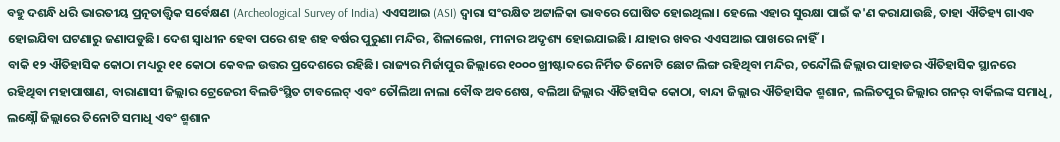ବହୁ ଦଶନ୍ଧି ଧରି ଭାରତୀୟ ପ୍ରତ୍ନତାତ୍ତ୍ୱିକ ସର୍ବେକ୍ଷଣ (Archeological Survey of India) ଏଏସଆଇ (ASI) ଦ୍ୱାରା ସଂରକ୍ଷିତ ଅଟ୍ଟାଳିକା ଭାବରେ ଘୋଷିତ ହୋଇଥିଲା। ହେଲେ ଏହାର ସୁରକ୍ଷା ପାଇଁ କ'ଣ କରାଯାଉଛି, ତାହା ଐତିହ୍ୟ ଗାଏବ ହୋଇଯିବା ଘଟଣାରୁ ଜଣାପଡୁଛି। ଦେଶ ସ୍ୱାଧୀନ ହେବା ପରେ ଶହ ଶହ ବର୍ଷର ପୁରୁଣା ମନ୍ଦିର, ଶିଳାଲେଖ, ମୀନାର ଅଦୃଶ୍ୟ ହୋଇଯାଇଛି। ଯାହାର ଖବର ଏଏସଆଇ ପାଖରେ ନାହିଁ।
ବାକି ୧୨ ଐତିହାସିକ କୋଠା ମଧ୍ୟରୁ ୧୧ କୋଠା କେବଳ ଉତ୍ତର ପ୍ରଦେଶରେ ରହିଛି। ରାଜ୍ୟର ମିର୍ଜାପୁର ଜିଲ୍ଲାରେ ୧୦୦୦ ଖ୍ରୀଷ୍ଟାବ୍ଦରେ ନିର୍ମିତ ତିନୋଟି ଛୋଟ ଲିଙ୍ଗ ରହିଥିବା ମନ୍ଦିର, ଚନ୍ଦୌଲି ଜିଲ୍ଲାର ପାହାଡର ଐତିହାସିକ ସ୍ଥାନରେ ରହିଥିବା ମହାପାଷାଣ, ବାରାଣାସୀ ଜିଲ୍ଲାର ଟ୍ରେଜେରୀ ବିଲଡିଂସ୍ଥିତ ଟାବଲେଟ୍ ଏବଂ ତୌଲିଆ ନାଲା ବୌଦ୍ଧ ଅବଶେଷ, ବଲିଆ ଜିଲ୍ଲାର ଐତିହାସିକ କୋଠା, ବାନ୍ଦା ଜିଲ୍ଲାର ଐତିହାସିକ ଶ୍ମଶାନ, ଲଲିତପୁର ଜିଲ୍ଲାର ଗନର୍ ବାର୍କିଲଙ୍କ ସମାଧି, ଲକ୍ଷ୍ନୌ ଜିଲ୍ଲାରେ ତିନୋଟି ସମାଧି ଏବଂ ଶ୍ମଶାନ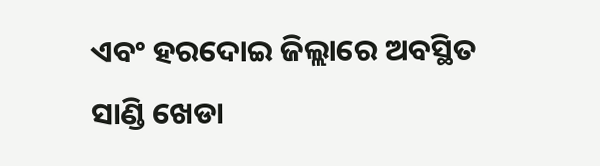ଏବଂ ହରଦୋଇ ଜିଲ୍ଲାରେ ଅବସ୍ଥିତ ସାଣ୍ଡି ଖେଡା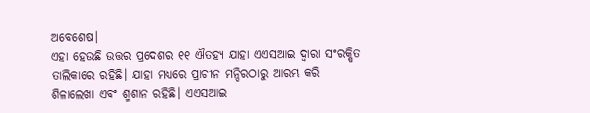ଅବେଶେଷ।
ଏହା ହେଉଛି ଉତ୍ତର ପ୍ରଦେଶର ୧୧ ଐତହ୍ୟ ଯାହା ଏଏସଆଇ ଦ୍ୱାରା ସଂରକ୍ଷିତ ତାଲିକାରେ ରହିଛି। ଯାହା ମଧ୍ୟରେ ପ୍ରାଚୀନ ମନ୍ଦିରଠାରୁ ଆରମ୍ଭ କରି ଶିଳାଲେଖା ଏବଂ ଶ୍ମଶାନ ରହିଛି। ଏଏସଆଇ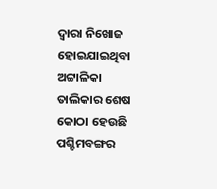ଦ୍ୱାରା ନିଖୋଜ ହୋଇଯାଇଥିବା ଅଟ୍ଟାଳିକା ତାଲିକାର ଶେଷ କୋଠା ହେଉଛି ପଶ୍ଚିମବଙ୍ଗର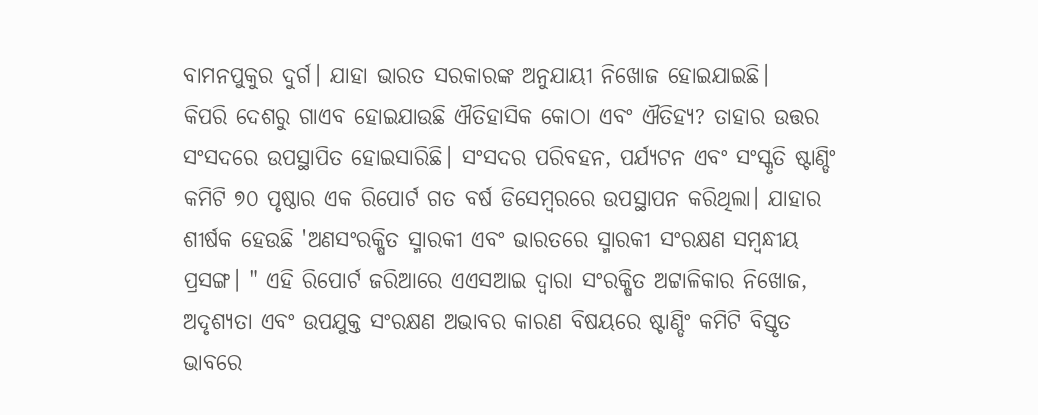ବାମନପୁକୁର ଦୁର୍ଗ। ଯାହା ଭାରତ ସରକାରଙ୍କ ଅନୁଯାୟୀ ନିଖୋଜ ହୋଇଯାଇଛି।
କିପରି ଦେଶରୁ ଗାଏବ ହୋଇଯାଉଛି ଐତିହାସିକ କୋଠା ଏବଂ ଐତିହ୍ୟ? ତାହାର ଉତ୍ତର ସଂସଦରେ ଉପସ୍ଥାପିତ ହୋଇସାରିଛି। ସଂସଦର ପରିବହନ, ପର୍ଯ୍ୟଟନ ଏବଂ ସଂସ୍କୃତି ଷ୍ଟାଣ୍ଡିଂ କମିଟି ୭୦ ପୃଷ୍ଠାର ଏକ ରିପୋର୍ଟ ଗତ ବର୍ଷ ଡିସେମ୍ବରରେ ଉପସ୍ଥାପନ କରିଥିଲା। ଯାହାର ଶୀର୍ଷକ ହେଉଛି 'ଅଣସଂରକ୍ଷିତ ସ୍ମାରକୀ ଏବଂ ଭାରତରେ ସ୍ମାରକୀ ସଂରକ୍ଷଣ ସମ୍ବନ୍ଧୀୟ ପ୍ରସଙ୍ଗ। " ଏହି ରିପୋର୍ଟ ଜରିଆରେ ଏଏସଆଇ ଦ୍ୱାରା ସଂରକ୍ଷିତ ଅଟ୍ଟାଳିକାର ନିଖୋଜ, ଅଦୃଶ୍ୟତା ଏବଂ ଉପଯୁକ୍ତ ସଂରକ୍ଷଣ ଅଭାବର କାରଣ ବିଷୟରେ ଷ୍ଟାଣ୍ଡିଂ କମିଟି ବିସ୍ତୃତ ଭାବରେ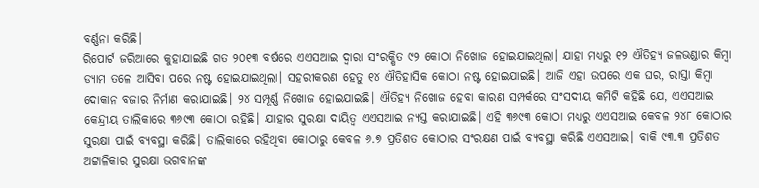ବର୍ଣ୍ଣନା କରିଛି।
ରିପୋର୍ଟ ଜରିଆରେ କୁହାଯାଇଛି ଗତ ୨୦୧୩ ବର୍ଷରେ ଏଏସଆଇ ଦ୍ୱାରା ସଂରକ୍ଷିତ ୯୨ କୋଠା ନିଖୋଜ ହୋଇଯାଇଥିଲା। ଯାହା ମଧ୍ୟରୁ ୧୨ ଐତିହ୍ୟ ଜଳଭଣ୍ଡାର କିମ୍ବା ଡ୍ୟାମ ତଳେ ଆସିବା ପରେ ନଷ୍ଟ ହୋଇଯାଇଥିଲା। ସହରୀକରଣ ହେତୁ ୧୪ ଐତିହାସିକ କୋଠା ନଷ୍ଟ ହୋଇଯାଇଛି। ଆଜି ଏହା ଉପରେ ଏକ ଘର, ରାସ୍ତା କିମ୍ବା ଦୋକାନ ବଜାର ନିର୍ମାଣ କରାଯାଇଛି। ୨୪ ସମ୍ପୂର୍ଣ୍ଣ ନିଖୋଜ ହୋଇଯାଇଛି। ଐତିହ୍ୟ ନିଖୋଜ ହେବା କାରଣ ସମ୍ପର୍କରେ ସଂସଦୀୟ କମିଟି କହିଛି ଯେ, ଏଏସଆଇ କେନ୍ଦ୍ରୀୟ ତାଲିକାରେ ୩୬୯୩ କୋଠା ରହିଛି। ଯାହାର ସୁରକ୍ଷା ଦାୟିତ୍ୱ ଏଏସଆଇ ନ୍ୟସ୍ତ କରାଯାଇଛି। ଏହି ୩୬୯୩ କୋଠା ମଧ୍ୟରୁ ଏଏସଆଇ କେବଳ ୨୪୮ କୋଠାର ସୁରକ୍ଷା ପାଇଁ ବ୍ୟବସ୍ଥା କରିଛି। ତାଲିକାରେ ରହିଥିବା କୋଠାରୁ କେବଳ ୬.୭ ପ୍ରତିଶତ କୋଠାର ସଂରକ୍ଷଣ ପାଇଁ ବ୍ୟବସ୍ଥା କରିଛି ଏଏସଆଇ। ବାକି ୯୩.୩ ପ୍ରତିଶତ ଅଟ୍ଟାଳିକାର ସୁରକ୍ଷା ଭଗବାନଙ୍କ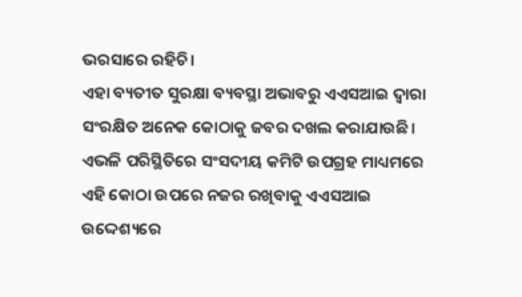ଭରସାରେ ରହିଚି।
ଏହା ବ୍ୟତୀତ ସୁରକ୍ଷା ବ୍ୟବସ୍ଥା ଅଭାବରୁ ଏଏସଆଇ ଦ୍ୱାରା ସଂରକ୍ଷିତ ଅନେକ କୋଠାକୁ ଜବର ଦଖଲ କରାଯାଉଛି। ଏଭଳି ପରିସ୍ଥିତିରେ ସଂସଦୀୟ କମିଟି ଉପଗ୍ରହ ମାଧ୍ୟମରେ ଏହି କୋଠା ଉପରେ ନଜର ରଖିବାକୁ ଏଏସଆଇ ଉଦ୍ଦେଶ୍ୟରେ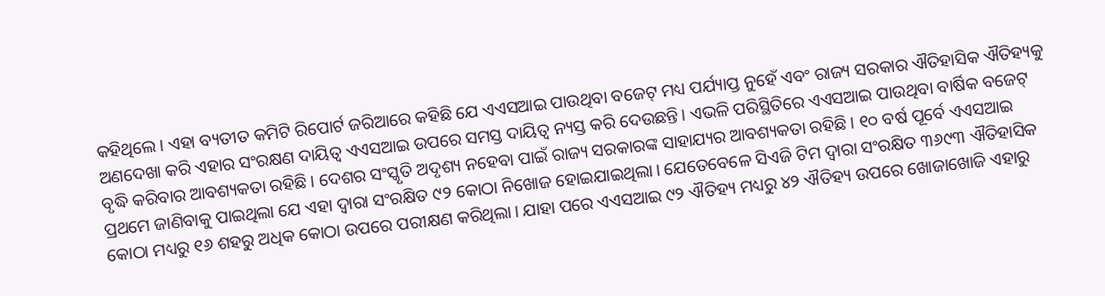କହିଥିଲେ। ଏହା ବ୍ୟତୀତ କମିଟି ରିପୋର୍ଟ ଜରିଆରେ କହିଛି ଯେ ଏଏସଆଇ ପାଉଥିବା ବଜେଟ୍ ମଧ୍ୟ ପର୍ଯ୍ୟାପ୍ତ ନୁହେଁ ଏବଂ ରାଜ୍ୟ ସରକାର ଐତିହାସିକ ଐତିହ୍ୟକୁ ଅଣଦେଖା କରି ଏହାର ସଂରକ୍ଷଣ ଦାୟିତ୍ୱ ଏଏସଆଇ ଉପରେ ସମସ୍ତ ଦାୟିତ୍ୱ ନ୍ୟସ୍ତ କରି ଦେଉଛନ୍ତି। ଏଭଳି ପରିସ୍ଥିତିରେ ଏଏସଆଇ ପାଉଥିବା ବାର୍ଷିକ ବଜେଟ୍ ବୃଦ୍ଧି କରିବାର ଆବଶ୍ୟକତା ରହିଛି। ଦେଶର ସଂସ୍କୃତି ଅଦୃଶ୍ୟ ନହେବା ପାଇଁ ରାଜ୍ୟ ସରକାରଙ୍କ ସାହାଯ୍ୟର ଆବଶ୍ୟକତା ରହିଛି। ୧୦ ବର୍ଷ ପୂର୍ବେ ଏଏସଆଇ ପ୍ରଥମେ ଜାଣିବାକୁ ପାଇଥିଲା ଯେ ଏହା ଦ୍ୱାରା ସଂରକ୍ଷିତ ୯୨ କୋଠା ନିଖୋଜ ହୋଇଯାଇଥିଲା। ଯେତେବେଳେ ସିଏଜି ଟିମ ଦ୍ୱାରା ସଂରକ୍ଷିତ ୩୬୯୩ ଐତିହାସିକ କୋଠା ମଧ୍ୟରୁ ୧୬ ଶହରୁ ଅଧିକ କୋଠା ଉପରେ ପରୀକ୍ଷଣ କରିଥିଲା। ଯାହା ପରେ ଏଏସଆଇ ୯୨ ଐତିହ୍ୟ ମଧ୍ୟରୁ ୪୨ ଐତିହ୍ୟ ଉପରେ ଖୋଜାଖୋଜି ଏହାରୁ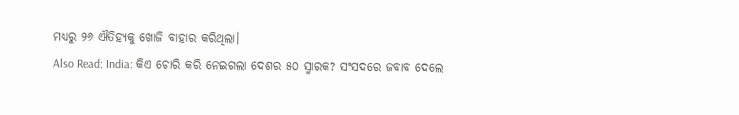ମଧ୍ୟରୁ ୨୬ ଐତିହ୍ୟକୁ ଖୋଜି ବାହାର କରିଥିଲା।
Also Read: India: କିଏ ଚୋରି କରି ନେଇଗଲା ଦେଶର ୫୦ ସ୍ମାରକ? ସଂସଦରେ ଜବାବ ଦେଲେ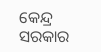କେନ୍ଦ୍ର ସରକାର